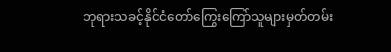ဘုရားသခင့်နိုင်ငံတော်ကြွေးကြော်သူများမှတ်တမ်း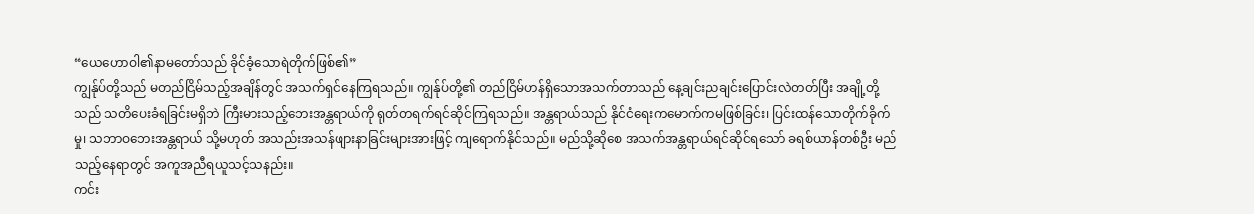“ယေဟောဝါ၏နာမတော်သည် ခိုင်ခံ့သောရဲတိုက်ဖြစ်၏”
ကျွန်ုပ်တို့သည် မတည်ငြိမ်သည့်အချိန်တွင် အသက်ရှင်နေကြရသည်။ ကျွန်ုပ်တို့၏ တည်ငြိမ်ဟန်ရှိသောအသက်တာသည် နေ့ချင်းညချင်းပြောင်းလဲတတ်ပြီး အချို့တို့သည် သတိပေးခံရခြင်းမရှိဘဲ ကြီးမားသည့်ဘေးအန္တရာယ်ကို ရုတ်တရက်ရင်ဆိုင်ကြရသည်။ အန္တရာယ်သည် နိုင်ငံရေးကမောက်ကမဖြစ်ခြင်း၊ ပြင်းထန်သောတိုက်ခိုက်မှု၊ သဘာဝဘေးအန္တရာယ် သို့မဟုတ် အသည်းအသန်ဖျားနာခြင်းများအားဖြင့် ကျရောက်နိုင်သည်။ မည်သို့ဆိုစေ အသက်အန္တရာယ်ရင်ဆိုင်ရသော် ခရစ်ယာန်တစ်ဦး မည်သည့်နေရာတွင် အကူအညီရယူသင့်သနည်း။
ကင်း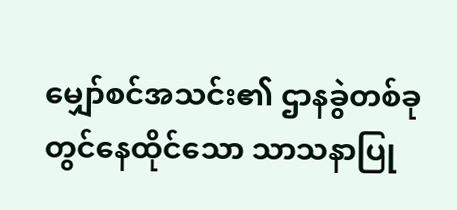မျှော်စင်အသင်း၏ ဌာနခွဲတစ်ခုတွင်နေထိုင်သော သာသနာပြု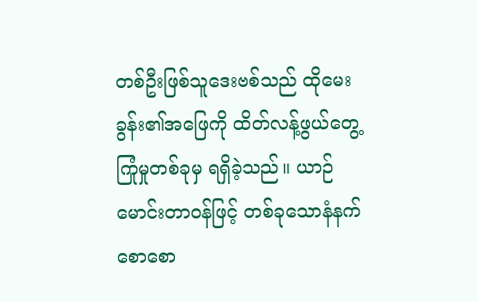တစ်ဦးဖြစ်သူဒေးဗစ်သည် ထိုမေးခွန်း၏အဖြေကို ထိတ်လန့်ဖွယ်တွေ့ ကြုံမှုတစ်ခုမှ ရရှိခဲ့သည်။ ယာဉ်မောင်းတာဝန်ဖြင့် တစ်ခုသောနံနက်စောစော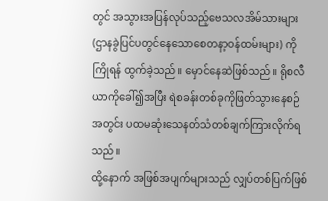တွင် အသွားအပြန်လုပ်သည့်ဗေသလအိမ်သားများ (ဌာနခွဲပြင်ပတွင်နေသောစေတနာ့ဝန်ထမ်းများ) ကိုကြိုရန် ထွက်ခဲ့သည်။ မှောင်နေဆဲဖြစ်သည်။ ရိုစလီယာကိုခေါ်၍အပြီး ရဲစခန်းတစ်ခုကိုဖြတ်သွားနေစဉ်အတွင်း ပထမဆုံးသေနတ်သံတစ်ချက်ကြားလိုက်ရသည်။
ထို့နောက် အဖြစ်အပျက်များသည် လျှပ်တစ်ပြက်ဖြစ်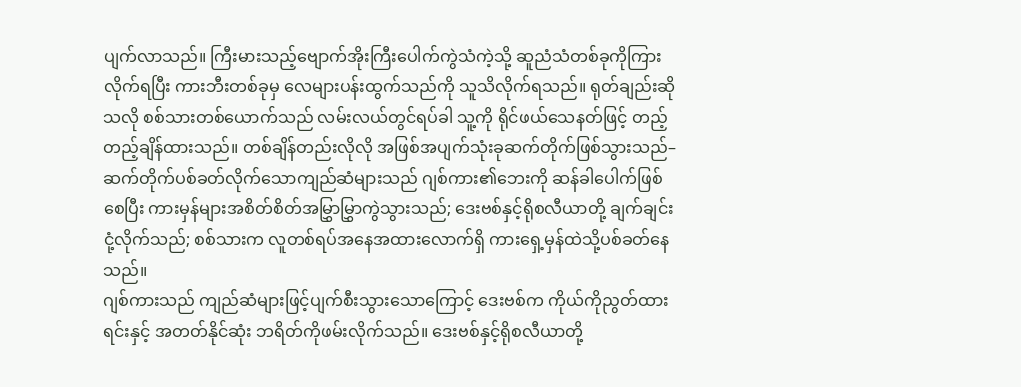ပျက်လာသည်။ ကြီးမားသည့်ဗျောက်အိုးကြီးပေါက်ကွဲသံကဲ့သို့ ဆူညံသံတစ်ခုကိုကြားလိုက်ရပြီး ကားဘီးတစ်ခုမှ လေများပန်းထွက်သည်ကို သူသိလိုက်ရသည်။ ရုတ်ချည်းဆိုသလို စစ်သားတစ်ယောက်သည် လမ်းလယ်တွင်ရပ်ခါ သူ့ကို ရိုင်ဖယ်သေနတ်ဖြင့် တည့်တည့်ချိန်ထားသည်။ တစ်ချိန်တည်းလိုလို အဖြစ်အပျက်သုံးခုဆက်တိုက်ဖြစ်သွားသည်– ဆက်တိုက်ပစ်ခတ်လိုက်သောကျည်ဆံများသည် ဂျစ်ကား၏ဘေးကို ဆန်ခါပေါက်ဖြစ်စေပြီး ကားမှန်များအစိတ်စိတ်အမြွှာမြွှာကွဲသွားသည်; ဒေးဗစ်နှင့်ရိုစလီယာတို့ ချက်ချင်းငုံ့လိုက်သည်; စစ်သားက လူတစ်ရပ်အနေအထားလောက်ရှိ ကားရှေ့မှန်ထဲသို့ပစ်ခတ်နေသည်။
ဂျစ်ကားသည် ကျည်ဆံများဖြင့်ပျက်စီးသွားသောကြောင့် ဒေးဗစ်က ကိုယ်ကိုညွတ်ထားရင်းနှင့် အတတ်နိုင်ဆုံး ဘရိတ်ကိုဖမ်းလိုက်သည်။ ဒေးဗစ်နှင့်ရိုစလီယာတို့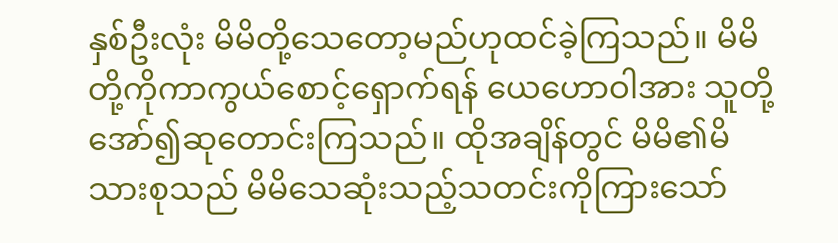နှစ်ဦးလုံး မိမိတို့သေတော့မည်ဟုထင်ခဲ့ကြသည်။ မိမိတို့ကိုကာကွယ်စောင့်ရှောက်ရန် ယေဟောဝါအား သူတို့အော်၍ဆုတောင်းကြသည်။ ထိုအချိန်တွင် မိမိ၏မိသားစုသည် မိမိသေဆုံးသည့်သတင်းကိုကြားသော်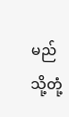မည်သို့တုံ့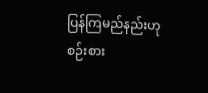ပြန်ကြမည်နည်းဟု စဉ်းစား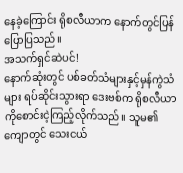နေခဲ့ကြောင်း ရိုစလီယာက နောက်တွင်ပြန်ပြောပြသည်။
အသက်ရှင်ဆဲပင်!
နောက်ဆုံးတွင် ပစ်ခတ်သံများနှင့်မှန်ကွဲသံများ ရပ်ဆိုင်းသွားရာ ဒေးဗစ်က ရိုစလီယာကိုစောင်းငဲ့ကြည့်လိုက်သည်။ သူမ၏ကျောတွင် သေးငယ်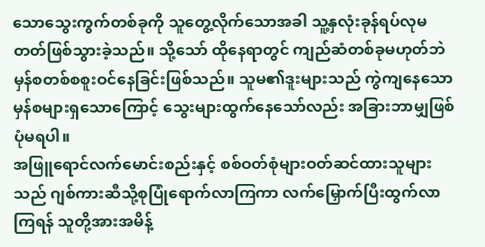သောသွေးကွက်တစ်ခုကို သူတွေ့လိုက်သောအခါ သူ့နှလုံးခုန်ရပ်လုမတတ်ဖြစ်သွားခဲ့သည်။ သို့သော် ထိုနေရာတွင် ကျည်ဆံတစ်ခုမဟုတ်ဘဲ မှန်စတစ်စစူးဝင်နေခြင်းဖြစ်သည်။ သူမ၏ဒူးများသည် ကွဲကျနေသောမှန်စများရှသောကြောင့် သွေးများထွက်နေသော်လည်း အခြားဘာမျှဖြစ်ပုံမရပါ။
အဖြူရောင်လက်မောင်းစည်းနှင့် စစ်ဝတ်စုံများဝတ်ဆင်ထားသူများသည် ဂျစ်ကားဆီသို့စုပြုံရောက်လာကြကာ လက်မြှောက်ပြီးထွက်လာကြရန် သူတို့အားအမိန့်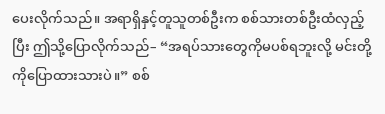ပေးလိုက်သည်။ အရာရှိနှင့်တူသူတစ်ဦးက စစ်သားတစ်ဦးထံလှည့်ပြီး ဤသို့ပြောလိုက်သည်– “အရပ်သားတွေကိုမပစ်ရဘူးလို့ မင်းတို့ကိုပြောထားသားပဲ။” စစ်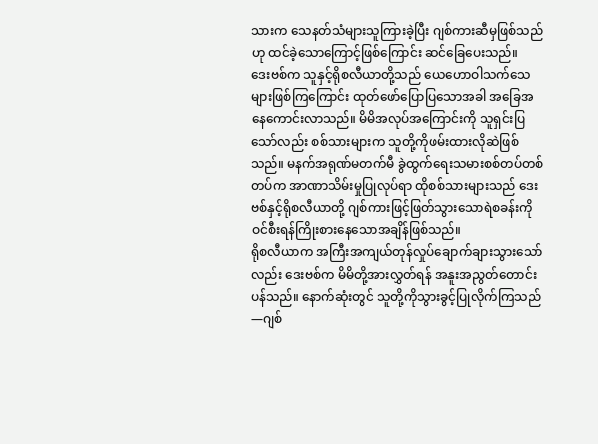သားက သေနတ်သံများသူကြားခဲ့ပြီး ဂျစ်ကားဆီမှဖြစ်သည်ဟု ထင်ခဲ့သောကြောင့်ဖြစ်ကြောင်း ဆင်ခြေပေးသည်။
ဒေးဗစ်က သူနှင့်ရိုစလီယာတို့သည် ယေဟောဝါသက်သေများဖြစ်ကြကြောင်း ထုတ်ဖော်ပြောပြသောအခါ အခြေအနေကောင်းလာသည်။ မိမိအလုပ်အကြောင်းကို သူရှင်းပြသော်လည်း စစ်သားများက သူတို့ကိုဖမ်းထားလိုဆဲဖြစ်သည်။ မနက်အရုဏ်မတက်မီ ခွဲထွက်ရေးသမားစစ်တပ်တစ်တပ်က အာဏာသိမ်းမှုပြုလုပ်ရာ ထိုစစ်သားများသည် ဒေးဗစ်နှင့်ရိုစလီယာတို့ ဂျစ်ကားဖြင့်ဖြတ်သွားသောရဲစခန်းကို ဝင်စီးရန်ကြိုးစားနေသောအချိန်ဖြစ်သည်။
ရိုစလီယာက အကြီးအကျယ်တုန်လှုပ်ချောက်ချားသွားသော်လည်း ဒေးဗစ်က မိမိတို့အားလွှတ်ရန် အနူးအညွတ်တောင်းပန်သည်။ နောက်ဆုံးတွင် သူတို့ကိုသွားခွင့်ပြုလိုက်ကြသည်—ဂျစ်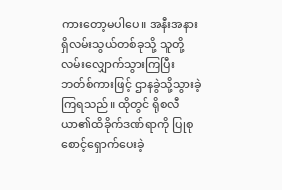ကားတော့မပါပေ။ အနီးအနားရှိလမ်းသွယ်တစ်ခုသို့ သူတို့လမ်းလျှောက်သွားကြပြီး ဘတ်စ်ကားဖြင့် ဌာနခွဲသို့သွားခဲ့ကြရသည်။ ထိုတွင် ရိုစလီယာ၏ထိခိုက်ဒဏ်ရာကို ပြုစုစောင့်ရှောက်ပေးခဲ့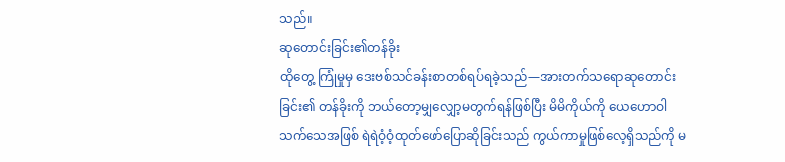သည်။
ဆုတောင်းခြင်း၏တန်ခိုး
ထိုတွေ့ ကြုံမှုမှ ဒေးဗစ်သင်ခန်းစာတစ်ရပ်ရခဲ့သည်—အားတက်သရောဆုတောင်းခြင်း၏ တန်ခိုးကို ဘယ်တော့မျှလျှော့မတွက်ရန်ဖြစ်ပြီး မိမိကိုယ်ကို ယေဟောဝါသက်သေအဖြစ် ရဲရဲဝံ့ဝံ့ထုတ်ဖော်ပြောဆိုခြင်းသည် ကွယ်ကာမှုဖြစ်လေ့ရှိသည်ကို မ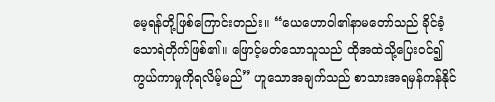မေ့ရန်တို့ဖြစ်ကြောင်းတည်း။ “ယေဟောဝါ၏နာမတော်သည် ခိုင်ခံ့သောရဲတိုက်ဖြစ်၏။ ဖြောင့်မတ်သောသူသည် ထိုအထဲသို့ပြေးဝင်၍ ကွယ်ကာမှုကိုရလိမ့်မည်” ဟူသောအချက်သည် စာသားအရမှန်ကန်နိုင်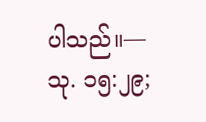ပါသည်။—သု. ၁၅:၂၉;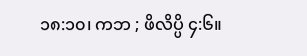၁၈:၁၀၊ ကဘ ; ဖိလိပ္ပိ ၄:၆။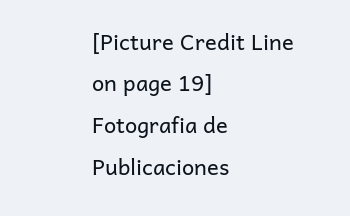[Picture Credit Line on page 19]
Fotografia de Publicaciones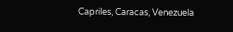Capriles, Caracas, Venezuela